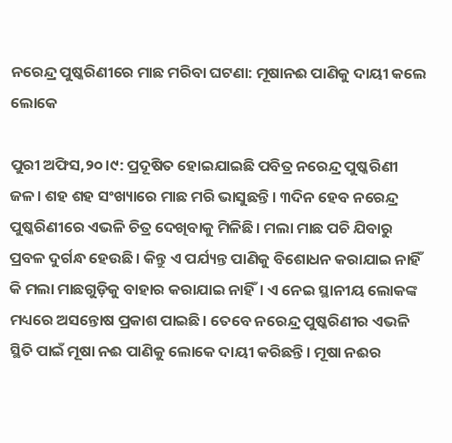ନରେନ୍ଦ୍ର ପୁଷ୍କରିଣୀରେ ମାଛ ମରିବା ଘଟଣା: ମୂଷାନଈ ପାଣିକୁ ଦାୟୀ କଲେ ଲୋକେ

ପୁରୀ ଅଫିସ,୨୦।୯: ପ୍ରଦୂଷିତ ହୋଇଯାଇଛି ପବିତ୍ର ନରେନ୍ଦ୍ର ପୁଷ୍କରିଣୀ ଜଳ। ଶହ ଶହ ସଂଖ୍ୟାରେ ମାଛ ମରି ଭାସୁଛନ୍ତି। ୩ଦିନ ହେବ ନରେନ୍ଦ୍ର ପୁଷ୍କରିଣୀରେ ଏଭଳି ଚିତ୍ର ଦେଖିବାକୁ ମିଳିଛି। ମଲା ମାଛ ପଚି ଯିବାରୁ ପ୍ରବଳ ଦୁର୍ଗନ୍ଧ ହେଉଛି। କିନ୍ତୁ ଏ ପର୍ଯ୍ୟନ୍ତ ପାଣିକୁ ବିଶୋଧନ କରାଯାଇ ନାହିଁ କି ମଲା ମାଛଗୁଡ଼ିକୁ ବାହାର କରାଯାଇ ନାହିଁ। ଏ ନେଇ ସ୍ଥାନୀୟ ଲୋକଙ୍କ ମଧ୍ୟରେ ଅସନ୍ତୋଷ ପ୍ରକାଶ ପାଇଛି। ତେବେ ନରେନ୍ଦ୍ର ପୁଷ୍କରିଣୀର ଏଭଳି ସ୍ଥିତି ପାଇଁ ମୂଷା ନଈ ପାଣିକୁ ଲୋକେ ଦାୟୀ କରିଛନ୍ତି। ମୂଷା ନଈର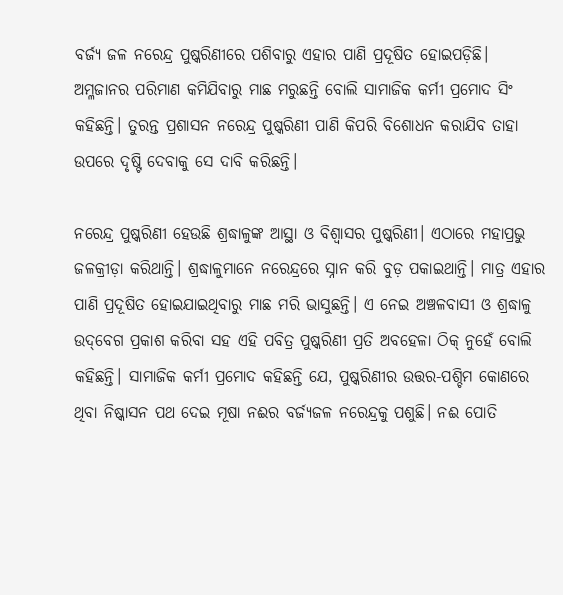ବର୍ଜ୍ୟ ଜଳ ନରେନ୍ଦ୍ର ପୁଷ୍କରିଣୀରେ ପଶିବାରୁ ଏହାର ପାଣି ପ୍ରଦୂଷିତ ହୋଇପଡ଼ିଛି। ଅମ୍ଳଜାନର ପରିମାଣ କମିଯିବାରୁ ମାଛ ମରୁଛନ୍ତି ବୋଲି ସାମାଜିକ କର୍ମୀ ପ୍ରମୋଦ ସିଂ କହିଛନ୍ତି। ତୁରନ୍ତ ପ୍ରଶାସନ ନରେନ୍ଦ୍ର ପୁଷ୍କରିଣୀ ପାଣି କିପରି ବିଶୋଧନ କରାଯିବ ତାହା ଉପରେ ଦୃଷ୍ଟି ଦେବାକୁ ସେ ଦାବି କରିଛନ୍ତି।

ନରେନ୍ଦ୍ର ପୁଷ୍କରିଣୀ ହେଉଛି ଶ୍ରଦ୍ଧାଳୁଙ୍କ ଆସ୍ଥା ଓ ବିଶ୍ୱାସର ପୁଷ୍କରିଣୀ। ଏଠାରେ ମହାପ୍ରଭୁ ଜଳକ୍ରୀଡ଼ା କରିଥାନ୍ତି। ଶ୍ରଦ୍ଧାଳୁମାନେ ନରେନ୍ଦ୍ରରେ ସ୍ନାନ କରି ବୁଡ଼ ପକାଇଥାନ୍ତି। ମାତ୍ର ଏହାର ପାଣି ପ୍ରଦୂଷିତ ହୋଇଯାଇଥିବାରୁ ମାଛ ମରି ଭାସୁଛନ୍ତି। ଏ ନେଇ ଅଞ୍ଚଳବାସୀ ଓ ଶ୍ରଦ୍ଧାଳୁ ଉଦ୍‌ବେଗ ପ୍ରକାଶ କରିବା ସହ ଏହି ପବିତ୍ର ପୁଷ୍କରିଣୀ ପ୍ରତି ଅବହେଳା ଠିକ୍‌ ନୁହେଁ ବୋଲି କହିଛନ୍ତି। ସାମାଜିକ କର୍ମୀ ପ୍ରମୋଦ କହିଛନ୍ତି ଯେ, ପୁଷ୍କରିଣୀର ଉତ୍ତର-ପଶ୍ଚିମ କୋଣରେ ଥିବା ନିଷ୍କାସନ ପଥ ଦେଇ ମୂଷା ନଈର ବର୍ଜ୍ୟଜଳ ନରେନ୍ଦ୍ରକୁ ପଶୁଛି। ନଈ ପୋତି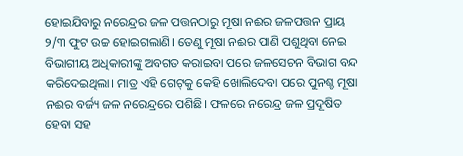ହୋଇଯିବାରୁ ନରେନ୍ଦ୍ରର ଜଳ ପତ୍ତନଠାରୁ ମୂଷା ନଈର ଜଳପତ୍ତନ ପ୍ରାୟ ୨/୩ ଫୁଟ ଉଚ୍ଚ ହୋଇଗଲାଣି। ତେଣୁ ମୂଷା ନଈର ପାଣି ପଶୁଥିବା ନେଇ ବିଭାଗୀୟ ଅଧିକାରୀଙ୍କୁ ଅବଗତ କରାଇବା ପରେ ଜଳସେଚନ ବିଭାଗ ବନ୍ଦ କରିଦେଇଥିଲା। ମାତ୍ର ଏହି ଗେଟ୍‌କୁ କେହି ଖୋଲିଦେବା ପରେ ପୁନଶ୍ଚ ମୂଷା ନଈର ବର୍ଜ୍ୟ ଜଳ ନରେନ୍ଦ୍ରରେ ପଶିଛି। ଫଳରେ ନରେନ୍ଦ୍ର ଜଳ ପ୍ରଦୂଷିତ ହେବା ସହ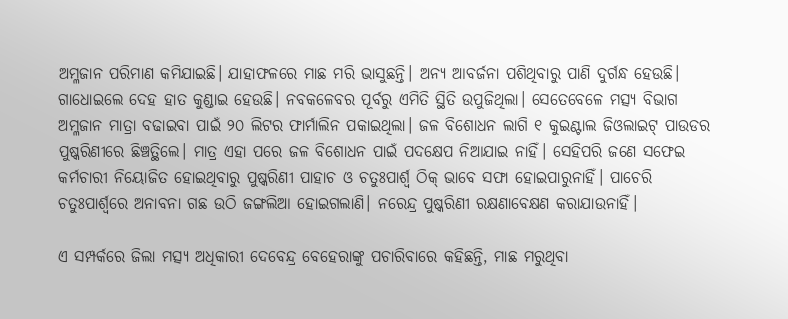ଅମ୍ଳଜାନ ପରିମାଣ କମିଯାଇଛି। ଯାହାଫଳରେ ମାଛ ମରି ଭାସୁଛନ୍ତି। ଅନ୍ୟ ଆବର୍ଜନା ପଶିଥିବାରୁ ପାଣି ଦୁର୍ଗନ୍ଧ ହେଉଛି। ଗାଧୋଇଲେ ଦେହ ହାତ କୁଣ୍ଡାଇ ହେଉଛି। ନବକଳେବର ପୂର୍ବରୁ ଏମିତି ସ୍ଥିତି ଉପୁଜିଥିଲା। ସେତେବେଳେ ମତ୍ସ୍ୟ ବିଭାଗ ଅମ୍ଳଜାନ ମାତ୍ରା ବଢାଇବା ପାଇଁ ୨୦ ଲିଟର ଫାର୍ମାଲିନ ପକାଇଥିଲା। ଜଳ ବିଶୋଧନ ଲାଗି ୧ କୁଇଣ୍ଟାଲ ଜିଓଲାଇଟ୍‌ ପାଉଡର ପୁଷ୍କରିଣୀରେ ଛିଞ୍ଚତ୍ଥିଲେ। ମାତ୍ର ଏହା ପରେ ଜଳ ବିଶୋଧନ ପାଇଁ ପଦକ୍ଷେପ ନିଆଯାଇ ନାହିଁ। ସେହିପରି ଜଣେ ସଫେଇ କର୍ମଚାରୀ ନିୟୋଜିତ ହୋଇଥିବାରୁ ପୁଷ୍କରିଣୀ ପାହାଚ ଓ ଚତୁଃପାର୍ଶ୍ୱ ଠିକ୍‌ ଭାବେ ସଫା ହୋଇପାରୁନାହିଁ। ପାଚେରି ଚତୁଃପାର୍ଶ୍ୱରେ ଅନାବନା ଗଛ ଉଠି ଜଙ୍ଗଲିଆ ହୋଇଗଲାଣି। ନରେନ୍ଦ୍ର ପୁଷ୍କରିଣୀ ରକ୍ଷଣାବେକ୍ଷଣ କରାଯାଉନାହିଁ।

ଏ ସମ୍ପର୍କରେ ଜିଲା ମତ୍ସ୍ୟ ଅଧିକାରୀ ଦେବେନ୍ଦ୍ର ବେହେରାଙ୍କୁ ପଚାରିବାରେ କହିଛନ୍ତି, ମାଛ ମରୁଥିବା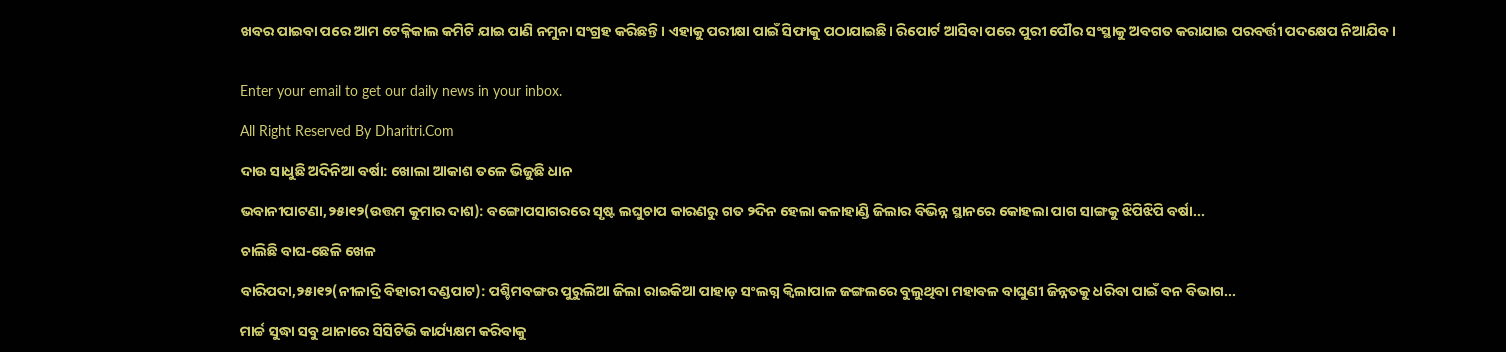ଖବର ପାଇବା ପରେ ଆମ ଟେକ୍ନିକାଲ କମିଟି ଯାଇ ପାଣି ନମୁନା ସଂଗ୍ରହ କରିଛନ୍ତି। ଏହାକୁ ପରୀକ୍ଷା ପାଇଁ ସିଫାକୁ ପଠାଯାଇଛି। ରିପୋର୍ଟ ଆସିବା ପରେ ପୁରୀ ପୌର ସଂସ୍ଥାକୁ ଅବଗତ କରାଯାଇ ପରବର୍ତ୍ତୀ ପଦକ୍ଷେପ ନିଆଯିବ।


Enter your email to get our daily news in your inbox.

All Right Reserved By Dharitri.Com

ଦାଉ ସାଧୁଛି ଅଦିନିଆ ବର୍ଷା: ଖୋଲା ଆକାଶ ତଳେ ଭିଜୁଛି ଧାନ

ଭବାନୀପାଟଣା,୨୫ା୧୨(ଉତ୍ତମ କୁମାର ଦାଶ): ବଙ୍ଗୋପସାଗରରେ ସୃଷ୍ଟ ଲଘୁଚାପ କାରଣରୁ ଗତ ୨ଦିନ ହେଲା କଳାହାଣ୍ଡି ଜିଲାର ବିଭିନ୍ନ ସ୍ଥାନରେ କୋହଲା ପାଗ ସାଙ୍ଗକୁ ଝିପିଝିପି ବର୍ଷା...

ଚାଲିଛି ବାଘ-ଛେଳି ଖେଳ

ବାରିପଦା,୨୫ା୧୨(ନୀଳାଦ୍ରି ବିହାରୀ ଦଣ୍ଡପାଟ): ପଶ୍ଚିମବଙ୍ଗର ପୁରୁଲିଆ ଜିଲା ରାଇକିଆ ପାହାଡ଼ ସଂଲଗ୍ନ କ୍ୱିଲାପାଳ ଜଙ୍ଗଲରେ ବୁଲୁଥିବା ମହାବଳ ବାଘୁଣୀ ଜିନ୍ନତକୁ ଧରିବା ପାଇଁ ବନ ବିଭାଗ...

ମାର୍ଚ୍ଚ ସୁଦ୍ଧା ସବୁ ଥାନାରେ ସିସିଟିଭି କାର୍ଯ୍ୟକ୍ଷମ କରିବାକୁ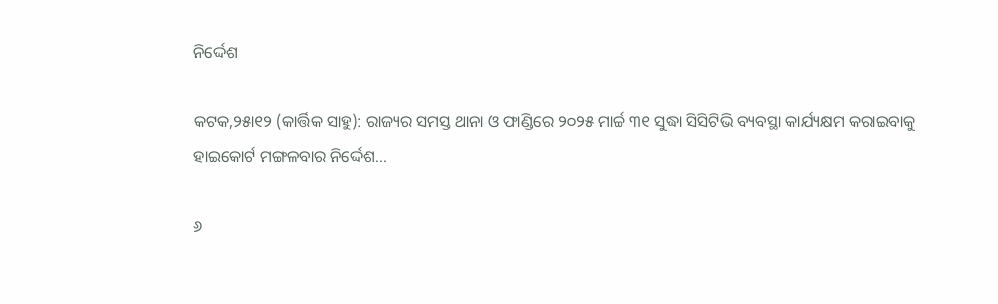ନିର୍ଦ୍ଦେଶ

କଟକ,୨୫ା୧୨ (କାର୍ତ୍ତିକ ସାହୁ): ରାଜ୍ୟର ସମସ୍ତ ଥାନା ଓ ଫାଣ୍ଡିରେ ୨୦୨୫ ମାର୍ଚ୍ଚ ୩୧ ସୁଦ୍ଧା ସିସିଟିଭି ବ୍ୟବସ୍ଥା କାର୍ଯ୍ୟକ୍ଷମ କରାଇବାକୁ ହାଇକୋର୍ଟ ମଙ୍ଗଳବାର ନିର୍ଦ୍ଦେଶ...

୬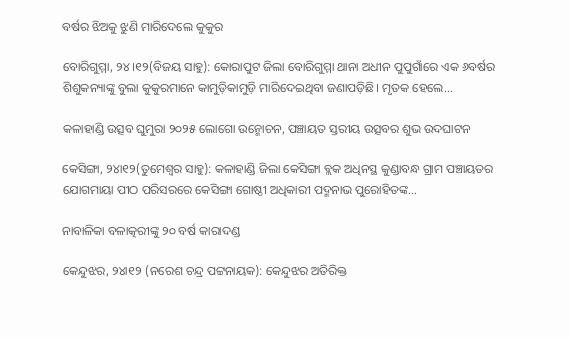ବର୍ଷର ଝିଅକୁ ଝୁଣି ମାରିଦେଲେ କୁକୁର

ବୋରିଗୁମ୍ମା, ୨୪।୧୨(ବିଜୟ ସାହୁ): କୋରାପୁଟ ଜିଲା ବୋରିଗୁମ୍ମା ଥାନା ଅଧୀନ ପୁପୁଗାଁରେ ଏକ ୬ବର୍ଷର ଶିଶୁକନ୍ୟାଙ୍କୁ ବୁଲା କୁକୁରମାନେ କାମୁଡ଼ିକାମୁଡ଼ି ମାରିଦେଇଥିବା ଜଣାପଡ଼ିଛି। ମୃତକ ହେଲେ...

କଳାହାଣ୍ଡି ଉତ୍ସବ ଘୁମୁରା ୨୦୨୫ ଲୋଗୋ ଉନ୍ମୋଚନ, ପଞ୍ଚାୟତ ସ୍ତରୀୟ ଉତ୍ସବର ଶୁଭ ଉଦଘାଟନ

କେସିଙ୍ଗା, ୨୪ା୧୨(ତୁମେଶ୍ୱର ସାହୁ): କଳାହାଣ୍ଡି ଜିଲା କେସିଙ୍ଗା ବ୍ଲକ ଅଧିନସ୍ଥ କୁଣ୍ଡାବନ୍ଧ ଗ୍ରାମ ପଞ୍ଚାୟତର ଯୋଗମାୟା ପୀଠ ପରିସରରେ କେସିଙ୍ଗା ଗୋଷ୍ଠୀ ଅଧିକାରୀ ପଦ୍ମନାଭ ପୁରୋହିତଙ୍କ...

ନାବାଳିକା ବଳାତ୍କରୀଙ୍କୁ ୨୦ ବର୍ଷ କାରାଦଣ୍ଡ

କେନ୍ଦୁଝର, ୨୪ା୧୨ (ନରେଶ ଚନ୍ଦ୍ର ପଟ୍ଟନାୟକ): କେନ୍ଦୁଝର ଅତିରିକ୍ତ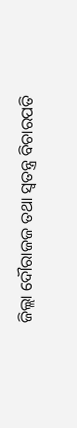ଜିଲ୍ଲା ଦୌରାଜଜ ତଥା ସ୍ବତନ୍ତ୍ର ବିଚାରପତି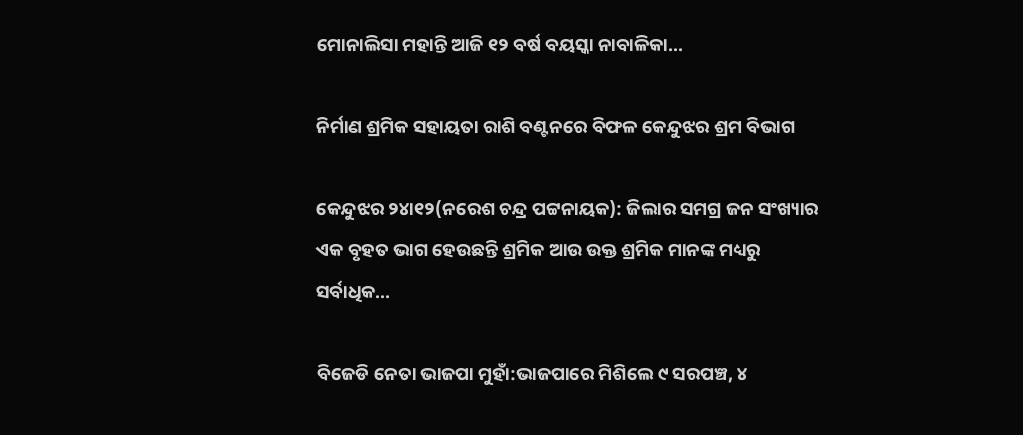ମୋନାଲିସା ମହାନ୍ତି ଆଜି ୧୨ ବର୍ଷ ବୟସ୍କା ନାବାଳିକା...

ନିର୍ମାଣ ଶ୍ରମିକ ସହାୟତା ରାଶି ବଣ୍ଟନରେ ବିଫଳ କେନ୍ଦୁଝର ଶ୍ରମ ବିଭାଗ

କେନ୍ଦୁଝର ୨୪ା୧୨(ନରେଶ ଚନ୍ଦ୍ର ପଟ୍ଟନାୟକ): ଜିଲାର ସମଗ୍ର ଜନ ସଂଖ୍ୟାର ଏକ ବୃହତ ଭାଗ ହେଉଛନ୍ତି ଶ୍ରମିକ ଆଉ ଉକ୍ତ ଶ୍ରମିକ ମାନଙ୍କ ମଧ୍ୟରୁ ସର୍ବାଧିକ...

ବିଜେଡି ନେତା ଭାଜପା ମୁହାଁ:ଭାଜପାରେ ମିଶିଲେ ୯ ସରପଞ୍ଚ, ୪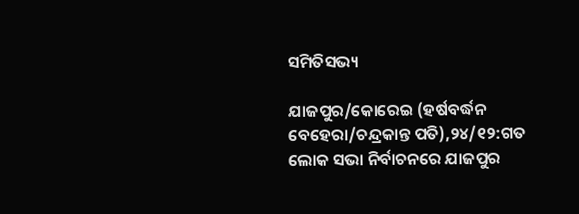ସମିତିସଭ୍ୟ

ଯାଜପୁର/କୋରେଇ (ହର୍ଷବର୍ଦ୍ଧନ ବେହେରା/ଚନ୍ଦ୍ରକାନ୍ତ ପତି),୨୪/୧୨:ଗତ ଲୋକ ସଭା ନିର୍ବାଚନରେ ଯାଜପୁର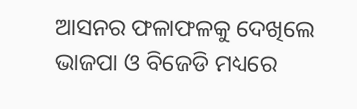ଆସନର ଫଳାଫଳକୁ ଦେଖିଲେ ଭାଜପା ଓ ବିଜେଡି ମଧ୍ୟରେ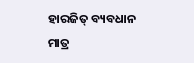ହାରଜିତ୍‌ ବ୍ୟବଧାନ ମାତ୍ର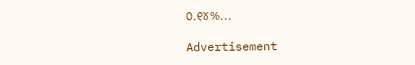୦.୧୪%...

Advertisement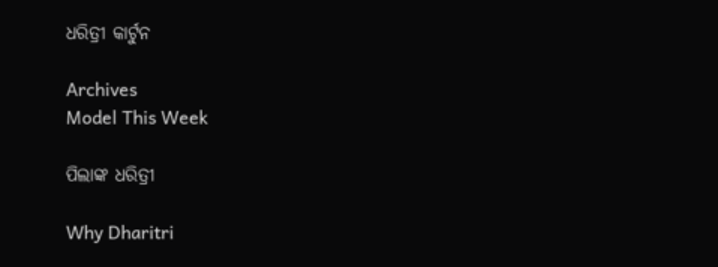ଧରିତ୍ରୀ କାର୍ଟୁନ

Archives
Model This Week

ପିଲାଙ୍କ ଧରିତ୍ରୀ

Why Dharitri